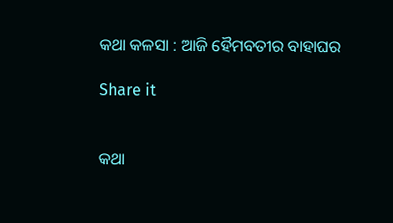କଥା କଳସା : ଆଜି ହୈମବତୀର ବାହାଘର

Share it


କଥା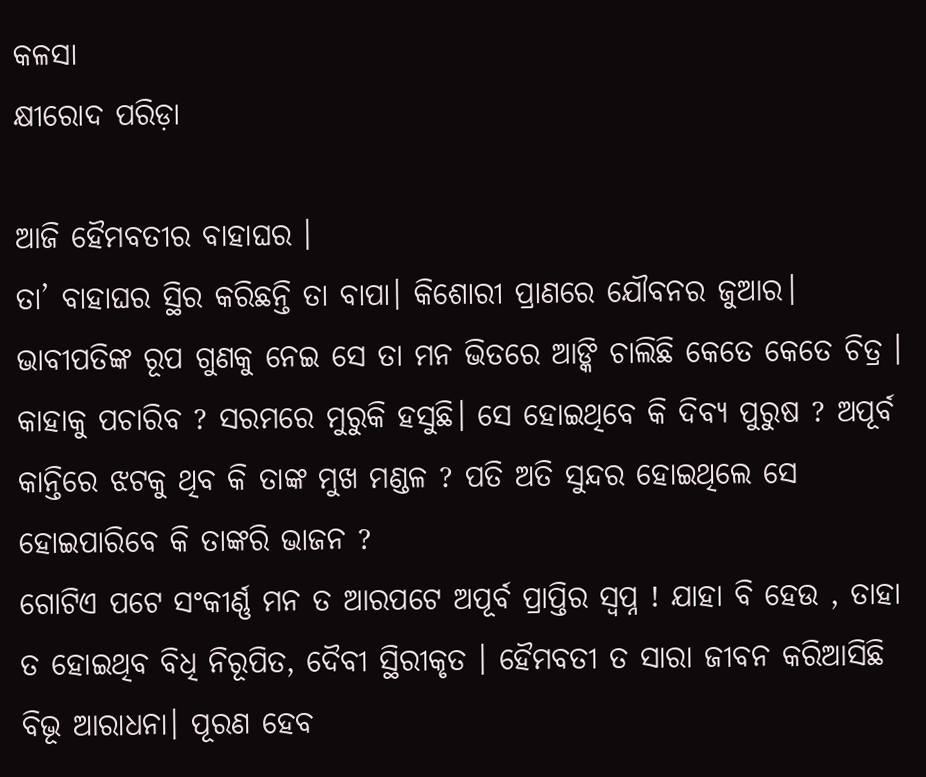କଳସା
କ୍ଷୀରୋଦ ପରିଡ଼ା

ଆଜି ହୈମବତୀର ବାହାଘର ।
ତା’ ବାହାଘର ସ୍ଥିର କରିଛନ୍ତି ତା ବାପା। କିଶୋରୀ ପ୍ରାଣରେ ଯୌବନର ଜୁଆର। ଭାବୀପତିଙ୍କ ରୂପ ଗୁଣକୁ ନେଇ ସେ ତା ମନ ଭିତରେ ଆଙ୍କି ଚାଲିଛି କେତେ କେତେ ଚିତ୍ର । କାହାକୁ ପଚାରିବ ? ସରମରେ ମୁରୁକି ହସୁଛି। ସେ ହୋଇଥିବେ କି ଦିବ୍ୟ ପୁରୁଷ ? ଅପୂର୍ବ କାନ୍ତିରେ ଝଟକୁ ଥିବ କି ତାଙ୍କ ମୁଖ ମଣ୍ଡଳ ? ପତି ଅତି ସୁନ୍ଦର ହୋଇଥିଲେ ସେ ହୋଇପାରିବେ କି ତାଙ୍କରି ଭାଜନ ?
ଗୋଟିଏ ପଟେ ସଂକୀର୍ଣ୍ଣ ମନ ତ ଆରପଟେ ଅପୂର୍ବ ପ୍ରାପ୍ତିର ସ୍ବପ୍ନ ! ଯାହା ବି ହେଉ , ତାହା ତ ହୋଇଥିବ ବିଧି ନିରୂପିତ, ଦୈବୀ ସ୍ଥିରୀକୃତ । ହୈମବତୀ ତ ସାରା ଜୀବନ କରିଆସିଛି ବିଭୂ ଆରାଧନା। ପୂରଣ ହେବ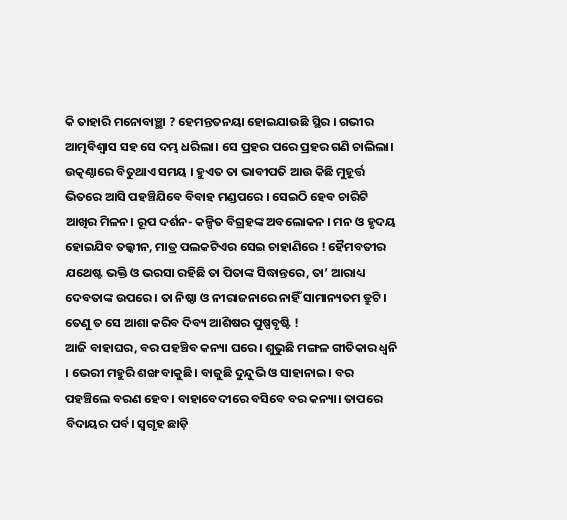କି ତାହାରି ମନୋବାଞ୍ଛା ? ହେମନ୍ତତନୟା ହୋଇଯାଉଛି ସ୍ଥିର । ଗଭୀର ଆତ୍ମବିଶ୍ଵାସ ସହ ସେ ଦମ୍ଭ ଧରିଲା। ସେ ପ୍ରହର ପରେ ପ୍ରହର ଗଣି ଚାଲିଲା। ଉତ୍କଣ୍ଠାରେ ବିତୁଥାଏ ସମୟ । ହୁଏତ ତା ଭାବୀପତି ଆଉ କିଛି ମୁହୂର୍ତ୍ତ ଭିତରେ ଆସି ପହଞ୍ଚିଯିବେ ବିବାହ ମଣ୍ଡପରେ । ସେଇଠି ହେବ ଚାରିଟି ଆଖିର ମିଳନ। ରୂପ ଦର୍ଶନ- କଳ୍ପିତ ବିଗ୍ରହଙ୍କ ଅବଲୋକନ । ମନ ଓ ହୃଦୟ ହୋଇଯିବ ତଲ୍କୀନ, ମାତ୍ର ପଲକଟିଏର ସେଇ ଚାହାଣିରେ ! ହୈମବତୀର ଯଥେଷ୍ଟ ଭକ୍ତି ଓ ଭରସା ରହିଛି ତା ପିତାଙ୍କ ସିଦ୍ଧାନ୍ତରେ, ତା’ ଆରାଧ୍ୟ ଦେବତାଙ୍କ ଉପରେ। ତା ନିଷ୍ଠା ଓ ନୀରାଜନାରେ ନାହିଁ ସାମାନ୍ୟତମ ତ୍ରୁଟି। ତେଣୁ ତ ସେ ଆଶା କରିବ ଦିବ୍ୟ ଆଶିଷର ପୁଷ୍ପବୃଷ୍ଟି !
ଆଜି ବାହାଘର, ବର ପହଞ୍ଚିବ କନ୍ୟା ଘରେ। ଶୁଭୁଛି ମଙ୍ଗଳ ଗୀତିକାର ଧ୍ଵନି । ଭେରୀ ମହୁରି ଶଙ୍ଖ ବାକୁଛି। ବାଜୁଛି ଦୁନ୍ଦୁଭି ଓ ସାହାନାଇ। ବର ପହଞ୍ଚିଲେ ବରଣ ହେବ। ବାହାବେଦୀରେ ବସିବେ ବର କନ୍ୟା। ତାପରେ ବିଦାୟର ପର୍ବ। ସ୍ୱଗୃହ ଛାଡ଼ି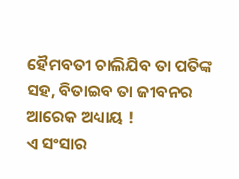ହୈମବତୀ ଚାଲିଯିବ ତା ପତିଙ୍କ ସହ, ବିତାଇବ ତା ଜୀବନର ଆରେକ ଅଧ୍ୟାୟ !
ଏ ସଂସାର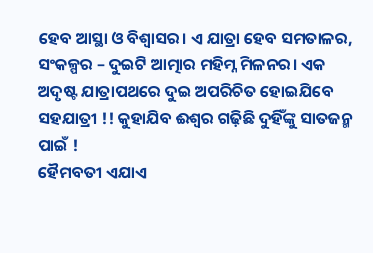ହେବ ଆସ୍ଥା ଓ ବିଶ୍ଵାସର। ଏ ଯାତ୍ରା ହେବ ସମତାଳର, ସଂକଳ୍ପର – ଦୁଇଟି ଆତ୍ମାର ମହିମ୍ନ ମିଳନର। ଏକ ଅଦୃଷ୍ଟ ଯାତ୍ରାପଥରେ ଦୁଇ ଅପରିଚିତ ହୋଇଯିବେ ସହଯାତ୍ରୀ !! କୁହାଯିବ ଈଶ୍ୱର ଗଢ଼ିଛି ଦୁହିଁଙ୍କୁ ସାତଜନ୍ମ ପାଇଁ !
ହୈମବତୀ ଏଯାଏ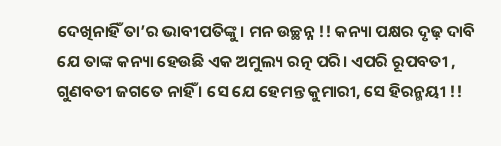ଦେଖିନାହିଁ ତା’ର ଭାବୀପତିଙ୍କୁ। ମନ ଉଚ୍ଛନ୍ନ !! କନ୍ୟା ପକ୍ଷର ଦୃଢ଼ ଦାବି ଯେ ତାଙ୍କ କନ୍ୟା ହେଉଛି ଏକ ଅମୁଲ୍ୟ ରତ୍ନ ପରି। ଏପରି ରୂପବତୀ , ଗୁଣବତୀ ଜଗତେ ନାହିଁ । ସେ ଯେ ହେମନ୍ତ କୁମାରୀ, ସେ ହିରନ୍ମୟୀ !!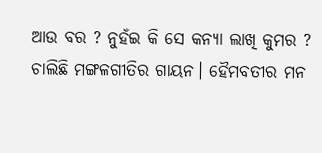ଆଉ ବର ? ନୁହଁଇ କି ସେ କନ୍ୟା ଲାଖି କୁମର ?
ଚାଲିଛି ମଙ୍ଗଳଗୀତିର ଗାୟନ। ହୈମବତୀର ମନ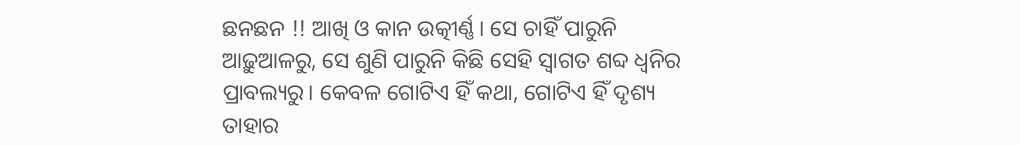ଛନଛନ !! ଆଖି ଓ କାନ ଉତ୍କୀର୍ଣ୍ଣ। ସେ ଚାହିଁ ପାରୁନି ଆଢ଼ୁଆଳରୁ, ସେ ଶୁଣି ପାରୁନି କିଛି ସେହି ସ୍ଵାଗତ ଶବ୍ଦ ଧ୍ୱନିର ପ୍ରାବଲ୍ୟରୁ। କେବଳ ଗୋଟିଏ ହିଁ କଥା, ଗୋଟିଏ ହିଁ ଦୃଶ୍ୟ ତାହାର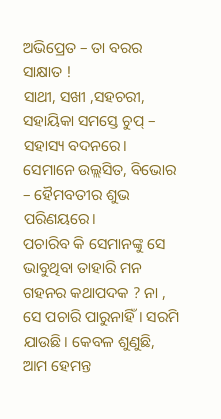ଅଭିପ୍ରେତ – ତା ବରର ସାକ୍ଷାତ !
ସାଥୀ, ସଖୀ ,ସହଚରୀ, ସହାୟିକା ସମସ୍ତେ ଚୁପ୍ – ସହାସ୍ୟ ବଦନରେ। ସେମାନେ ଉଲ୍ଲସିତ, ବିଭୋର – ହୈମବତୀର ଶୁଭ ପରିଣୟରେ।
ପଚାରିବ କି ସେମାନଙ୍କୁ ସେ ଭାବୁଥିବା ତାହାରି ମନ ଗହନର କଥାପଦକ ? ନା , ସେ ପଚାରି ପାରୁନାହିଁ। ସରମି ଯାଉଛି। କେବଳ ଶୁଣୁଛି, ଆମ ହେମନ୍ତ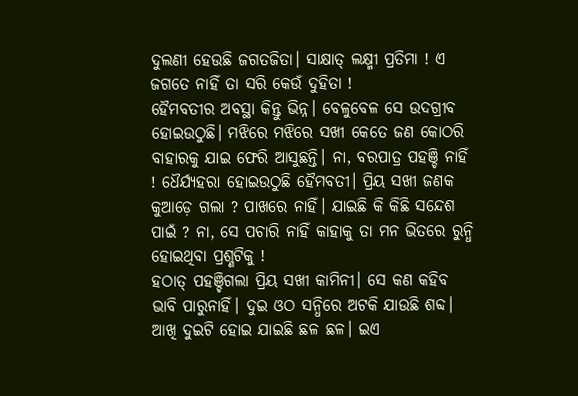ଦୁଲଣୀ ହେଉଛି ଜଗତଜିତା। ସାକ୍ଷାତ୍ ଲକ୍ଷ୍ମୀ ପ୍ରତିମା ! ଏ ଜଗତେ ନାହିଁ ତା ସରି କେଉଁ ଦୁହିତା !
ହୈମବତୀର ଅବସ୍ଥା କିନ୍ତୁ ଭିନ୍ନ। ବେଳୁବେଳ ସେ ଉଦଗ୍ରୀବ ହୋଇଉଠୁଛି। ମଝିରେ ମଝିରେ ସଖୀ କେତେ ଜଣ କୋଠରି ବାହାରକୁ ଯାଇ ଫେରି ଆସୁଛନ୍ତି। ନା, ବରପାତ୍ର ପହଞ୍ଚି ନାହିଁ ! ଧୈର୍ଯ୍ୟହରା ହୋଇଉଠୁଛି ହୈମବତୀ। ପ୍ରିୟ ସଖୀ ଜଣକ କୁଆଡ଼େ ଗଲା ? ପାଖରେ ନାହିଁ। ଯାଇଛି କି କିଛି ସନ୍ଦେଶ ପାଇଁ ? ନା, ସେ ପଚାରି ନାହିଁ କାହାକୁ ତା ମନ ଭିତରେ ରୁନ୍ଧି ହୋଇଥିବା ପ୍ରଶ୍ଣଟିକୁ !
ହଠାତ୍ ପହଞ୍ଚିଗଲା ପ୍ରିୟ ସଖୀ କାମିନୀ। ସେ କଣ କହିବ ଭାବି ପାରୁନାହିଁ। ଦୁଇ ଓଠ ସନ୍ଧିରେ ଅଟକି ଯାଉଛି ଶବ୍ଦ। ଆଖି ଦୁଇଟି ହୋଇ ଯାଇଛି ଛଳ ଛଳ। ଇଏ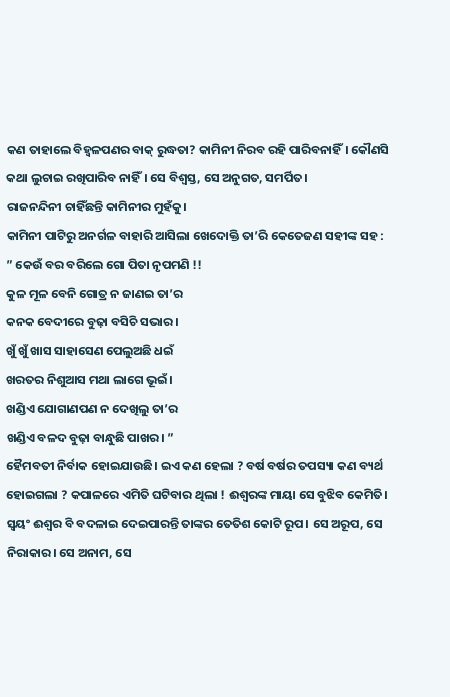କଣ ତାହାଲେ ବିହ୍ୱଳପଣର ବାକ୍ ରୁଦ୍ଧତା? କାମିନୀ ନିରବ ରହି ପାରିବନାହିଁ। କୌଣସି କଥା ଲୁଚାଇ ରଖିପାରିବ ନାହିଁ। ସେ ବିଶ୍ଵସ୍ତ, ସେ ଅନୁଗତ, ସମର୍ପିତ।
ରାଜନନ୍ଦିନୀ ଚାହିଁଛନ୍ତି କାମିନୀର ମୁହଁକୁ।
କାମିନୀ ପାଟିରୁ ଅନର୍ଗଳ ବାହାରି ଆସିଲା ଖେଦୋକ୍ତି ତା’ରି କେତେଜଣ ସହୀଙ୍କ ସହ :
” କେଉଁ ବର ବରିଲେ ଗୋ ପିତା ନୃପମଣି !!
କୁଳ ମୂଳ ବେନି ଗୋତ୍ର ନ ଜାଣଇ ତା’ର
କନକ ବେଦୀରେ ବୁଢ଼ା ବସିଚି ସଭାର।
ଖୁଁ ଖୁଁ ଖାସ ସାହାସେଣ ପେଲୁଅଛି ଧଇଁ
ଖରତର ନିଶୁଆସ ମଥା ଲାଗେ ଭୂଇଁ।
ଖଣ୍ଡିଏ ଯୋଗାଣପଣ ନ ଦେଖିଲୁ ତା’ର
ଖଣ୍ଡିଏ ବଳଦ ବୁଢ଼ା ବାନ୍ଧୁଛି ପାଖର। ”
ହୈମବତୀ ନିର୍ବାକ ହୋଇଯାଉଛି। ଇଏ କଣ ହେଲା ? ବର୍ଷ ବର୍ଷର ତପସ୍ୟା କଣ ବ୍ୟର୍ଥ ହୋଇଗଲା ? କପାଳରେ ଏମିତି ଘଟିବାର ଥିଲା ! ଈଶ୍ବରଙ୍କ ମାୟା ସେ ବୁଝିବ କେମିତି। ସ୍ଵୟଂ ଈଶ୍ୱର ବି ବଦଳାଇ ଦେଇପାରନ୍ତି ତାଙ୍କର ତେତିଶ କୋଟି ରୂପ। ସେ ଅରୂପ, ସେ ନିରାକାର। ସେ ଅନାମ, ସେ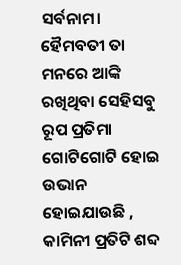ସର୍ବନାମ। ହୈମବତୀ ତା ମନରେ ଆଙ୍କି ରଖିଥିବା ସେହିସବୁ ରୂପ ପ୍ରତିମା ଗୋଟିଗୋଟି ହୋଇ ଉଭାନ ହୋଇଯାଉଛି , କାମିନୀ ପ୍ରତିଟି ଶବ୍ଦ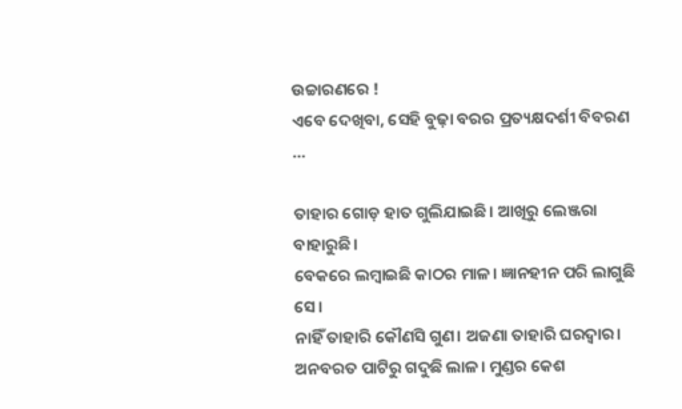ଉଚ୍ଚାରଣରେ !
ଏବେ ଦେଖିବା, ସେହି ବୁଢ଼ା ବରର ପ୍ରତ୍ୟକ୍ଷଦର୍ଶୀ ବିବରଣ …

ତାହାର ଗୋଡ଼ ହାତ ଗୁଲିଯାଇଛି। ଆଖିରୁ ଲେଞ୍ଜରା ବାହାରୁଛି।
ବେକରେ ଲମ୍ବାଇଛି କାଠର ମାଳ। ଜ୍ଞାନହୀନ ପରି ଲାଗୁଛି ସେ।
ନାହିଁ ତାହାରି କୌଣସି ଗୁଣ। ଅଜଣା ତାହାରି ଘରଦ୍ବାର।
ଅନବରତ ପାଟିରୁ ଗଦୁଛି ଲାଳ। ମୁଣ୍ଡର କେଶ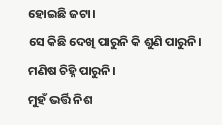ହୋଇଛି ଜଟା।
ସେ କିଛି ଦେଖି ପାରୁନି କି ଶୁଣି ପାରୁନି। ମଣିଷ ଚିହ୍ନି ପାରୁନି।
ମୁହଁ ଭର୍ତ୍ତି ନିଶ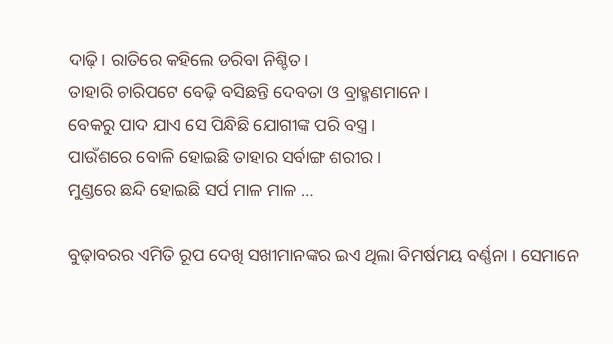ଦାଢ଼ି। ରାତିରେ କହିଲେ ଡରିବା ନିଶ୍ଚିତ।
ତାହାରି ଚାରିପଟେ ବେଢ଼ି ବସିଛନ୍ତି ଦେବତା ଓ ବ୍ରାହ୍ମଣମାନେ।
ବେକରୁ ପାଦ ଯାଏ ସେ ପିନ୍ଧିଛି ଯୋଗୀଙ୍କ ପରି ବସ୍ତ୍ର।
ପାଉଁଶରେ ବୋଳି ହୋଇଛି ତାହାର ସର୍ବାଙ୍ଗ ଶରୀର।
ମୁଣ୍ଡରେ ଛନ୍ଦି ହୋଇଛି ସର୍ପ ମାଳ ମାଳ …

ବୁଢ଼ାବରର ଏମିତି ରୂପ ଦେଖି ସଖୀମାନଙ୍କର ଇଏ ଥିଲା ବିମର୍ଷମୟ ବର୍ଣ୍ଣନା । ସେମାନେ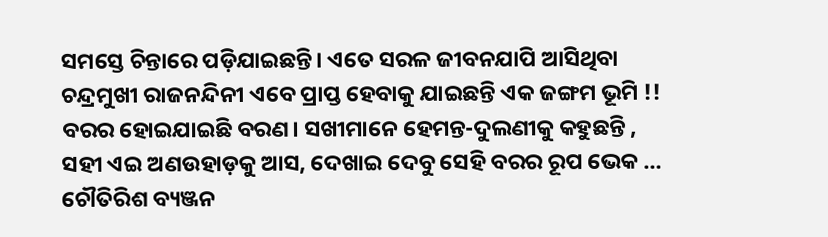ସମସ୍ତେ ଚିନ୍ତାରେ ପଡ଼ିଯାଇଛନ୍ତି। ଏତେ ସରଳ ଜୀବନଯାପି ଆସିଥିବା ଚନ୍ଦ୍ରମୁଖୀ ରାଜନନ୍ଦିନୀ ଏବେ ପ୍ରାପ୍ତ ହେବାକୁ ଯାଇଛନ୍ତି ଏକ ଜଙ୍ଗମ ଭୂମି !!
ବରର ହୋଇଯାଇଛି ବରଣ। ସଖୀମାନେ ହେମନ୍ତ-ଦୁଲଣୀକୁ କହୁଛନ୍ତି , ସହୀ ଏଇ ଅଣଉହାଡ଼କୁ ଆସ, ଦେଖାଇ ଦେବୁ ସେହି ବରର ରୂପ ଭେକ …
ଚୌତିରିଶ ବ୍ୟଞ୍ଜନ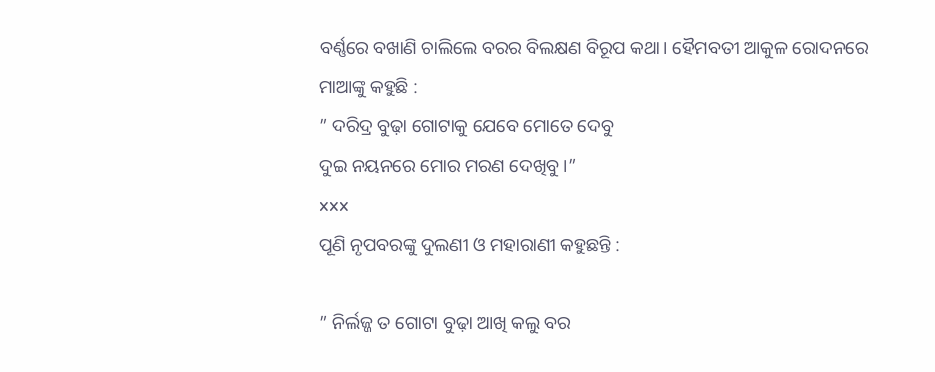ବର୍ଣ୍ଣରେ ବଖାଣି ଚାଲିଲେ ବରର ବିଲକ୍ଷଣ ବିରୂପ କଥା। ହୈମବତୀ ଆକୁଳ ରୋଦନରେ ମାଆଙ୍କୁ କହୁଛି :
” ଦରିଦ୍ର ବୁଢ଼ା ଗୋଟାକୁ ଯେବେ ମୋତେ ଦେବୁ
ଦୁଇ ନୟନରେ ମୋର ମରଣ ଦେଖିବୁ ।”
xxx
ପୂଣି ନୃପବରଙ୍କୁ ଦୁଲଣୀ ଓ ମହାରାଣୀ କହୁଛନ୍ତି :

” ନିର୍ଲଜ୍ଜ ତ ଗୋଟା ବୁଢ଼ା ଆଖି କଲୁ ବର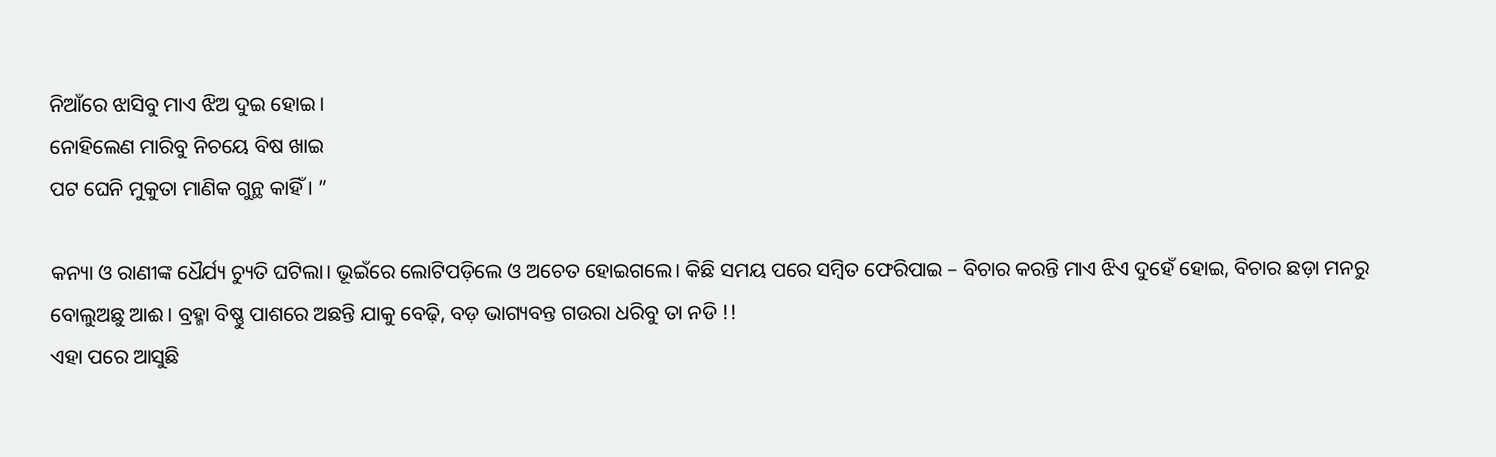ନିଆଁରେ ଝାସିବୁ ମାଏ ଝିଅ ଦୁଇ ହୋଇ।
ନୋହିଲେଣ ମାରିବୁ ନିଚୟେ ବିଷ ଖାଇ
ପଟ ଘେନି ମୁକୁତା ମାଣିକ ଗୁନ୍ଥ କାହିଁ । ”

କନ୍ୟା ଓ ରାଣୀଙ୍କ ଧୈର୍ଯ୍ୟ ଚ୍ୟୁତି ଘଟିଲା। ଭୂଇଁରେ ଲୋଟିପଡ଼ିଲେ ଓ ଅଚେତ ହୋଇଗଲେ। କିଛି ସମୟ ପରେ ସମ୍ବିତ ଫେରିପାଇ – ବିଚାର କରନ୍ତି ମାଏ ଝିଏ ଦୁହେଁ ହୋଇ, ବିଚାର ଛଡ଼ା ମନରୁ ବୋଲୁଅଛୁ ଆଈ। ବ୍ରହ୍ମା ବିଷ୍ଣୁ ପାଶରେ ଅଛନ୍ତି ଯାକୁ ବେଢ଼ି, ବଡ଼ ଭାଗ୍ୟବନ୍ତ ଗଉରା ଧରିବୁ ତା ନଡି !!
ଏହା ପରେ ଆସୁଛି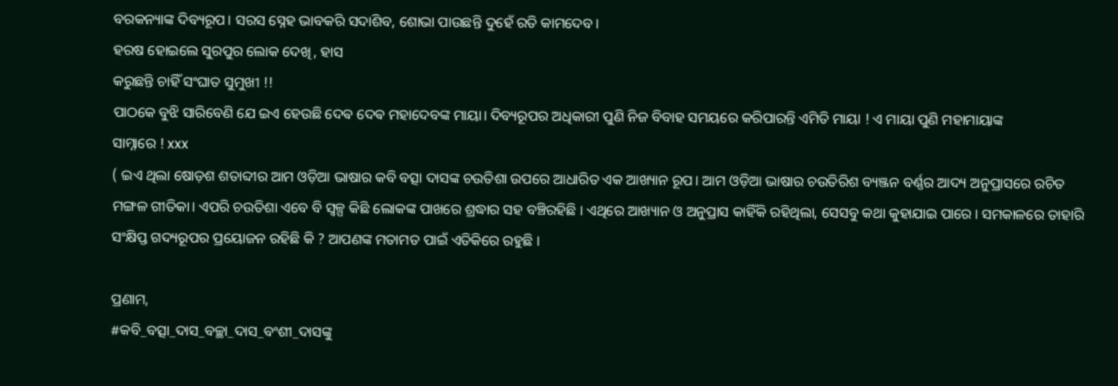ବରକନ୍ୟାଙ୍କ ଦିବ୍ୟରୂପ। ସରସ ସ୍ନେହ ଭାବକରି ସଦାଶିବ, ଶୋଭା ପାଉଛନ୍ତି ଦୁହେଁ ରତି କାମଦେବ।
ହରଷ ହୋଇଲେ ସୁରପୁର ଲୋକ ଦେଖି, ହାସ
କରୁଛନ୍ତି ଚାହିଁ ସଂଘାତ ସୁମୁଖୀ !!
ପାଠକେ ବୁଝି ସାରିବେଣି ଯେ ଇଏ ହେଉଛି ଦେଵ ଦେଵ ମହାଦେବଙ୍କ ମାୟା। ଦିବ୍ୟରୂପର ଅଧିକାରୀ ପୁଣି ନିଜ ବିବାହ ସମୟରେ କରିପାରନ୍ତି ଏମିତି ମାୟା ! ଏ ମାୟା ପୁଣି ମହାମାୟାଙ୍କ
ସାମ୍ନାରେ ! xxx
( ଇଏ ଥିଲା ଷୋଡ଼ଶ ଶତାବ୍ଦୀର ଆମ ଓଡ଼ିଆ ଭାଷାର କବି ବତ୍ସା ଦାସଙ୍କ ଚଉତିଶା ଉପରେ ଆଧାରିତ ଏକ ଆଖ୍ୟାନ ରୂପ। ଆମ ଓଡ଼ିଆ ଭାଷାର ଚଉତିରିଶ ବ୍ୟଞ୍ଜନ ବର୍ଣ୍ଣର ଆଦ୍ୟ ଅନୁପ୍ରାସରେ ରଚିତ ମଙ୍ଗଳ ଗୀତିକା। ଏପରି ଚଉତିଶା ଏବେ ବି ସ୍ୱଳ୍ପ କିଛି ଲୋକଙ୍କ ପାଖରେ ଶ୍ରଦ୍ଧାର ସହ ବଞ୍ଚିରହିଛି । ଏଥିରେ ଆଖ୍ୟାନ ଓ ଅନୁପ୍ରାସ କାହିଁକି ରହିଥିଲା, ସେସବୁ କଥା କୁହାଯାଇ ପାରେ। ସମକାଳରେ ତାହାରି ସଂକ୍ଷିପ୍ତ ଗଦ୍ୟରୂପର ପ୍ରୟୋଜନ ରହିଛି କି ? ଆପଣଙ୍କ ମତାମତ ପାଇଁ ଏତିକିରେ ରହୁଛି ।

ପ୍ରଣାମ,
#କବି_ବତ୍ସା_ଦାସ_ବଚ୍ଛା_ଦାସ_ବଂଶୀ_ଦାସଙ୍କୁ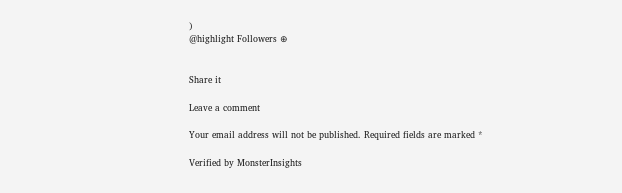)
@highlight Followers ⊕


Share it

Leave a comment

Your email address will not be published. Required fields are marked *

Verified by MonsterInsights